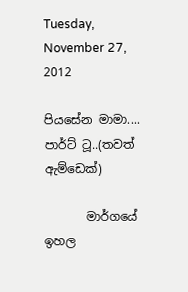Tuesday, November 27, 2012

පියසේන මාමා.... පාර්ට් ටූ..(තවත් ඇම්ඩෙක්)

       මාර්ගයේ ඉහල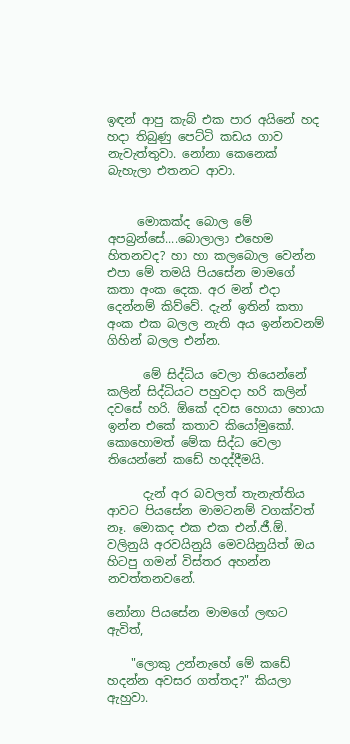ඉඳන් ආපු කැබ් එක පාර අයිනේ හද හදා තිබුණු පෙට්ටි කඩය ගාව නැවැත්තුවා. නෝනා කෙනෙක් බැහැලා එතනට ආවා.


     මොකක්ද බොල මේ අපබ්‍රන්සේ....බොලාලා එහෙම හිතනවද? හා හා කලබොල වෙන්න එපා මේ තමයි පියසේන මාමගේ කතා අංක දෙක. අර මන් එදා දෙන්නම් කිව්වේ. දැන් ඉතින් කතා අංක එක බලල නැති අය ඉන්නවනම් ගිහින් බලල එන්න.

      මේ සිද්ධිය වෙලා තියෙන්නේ කලින් සිද්ධියට පහුවදා හරි කලින් දවසේ හරි. ඕකේ දවස හොයා හොයා ඉන්න එකේ කතාව කියෝමුකෝ. කොහොමත් මේක සිද්ධ වෙලා තියෙන්නේ කඩේ හදද්දීමයි.

      දැන් අර බවලත් තැනැත්තිය ආවට පියසේන මාමටනම් වගක්වත් නෑ. මොකද එක එක එන්.ජී.ඕ. වලිනුයි අරවයිනුයි මෙවයිනුයිත් ඔය හිටපු ගමන් විස්තර අහන්න නවත්තනවනේ.

නෝනා පියසේන මාමගේ ලඟට ඇවිත්,

    "ලොකු උන්නැහේ මේ කඩේ හදන්න අවසර ගත්තද?" කියලා ඇහුවා.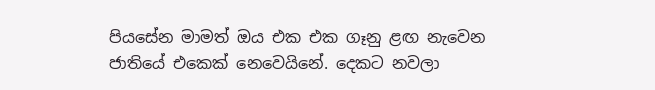පියසේන මාමත් ඔය එක එක ගෑනු ළඟ නැවෙන ජාතියේ එකෙක් නෙවෙයිනේ. දෙකට නවලා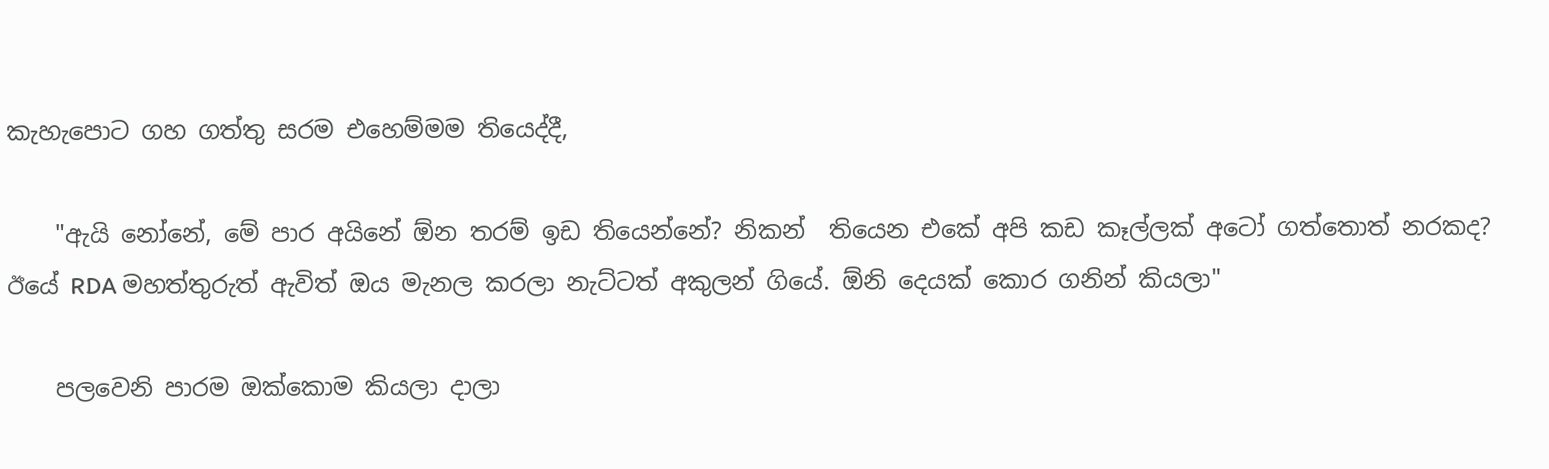කැහැපොට ගහ ගත්තු සරම එහෙම්මම තියෙද්දී,

    "ඇයි නෝනේ, මේ පාර අයිනේ ඕන තරම් ඉඩ තියෙන්නේ? නිකන්  තියෙන එකේ අපි කඩ කෑල්ලක් අටෝ ගත්තොත් නරකද? ඊයේ RDA මහත්තුරුත් ඇවිත් ඔය මැනල කරලා නැට්ටත් අකුලන් ගියේ. ඕනි දෙයක් කොර ගනින් කියලා"

    පලවෙනි පාරම ඔක්කොම කියලා දාලා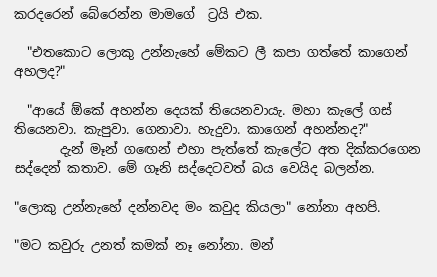කරදරෙන් බේරෙන්න මාමගේ  ට්‍රයි එක.

  "එතකොට ලොකු උන්නැහේ මේකට ලී කපා ගත්තේ කාගෙන් අහලද?"

  "ආයේ ඕකේ අහන්න දෙයක් තියෙනවායැ. මහා කැලේ ගස් තියෙනවා. කැපුවා. ගෙනාවා. හැදුවා. කාගෙන් අහන්නද?"
       දැන් මෑන් ගඟෙන් එහා පැත්තේ කැලේට අත දික්කරගෙන සද්දෙන් කතාව. මේ ගෑනි සද්දෙටවත් බය වෙයිද බලන්න.

"ලොකු උන්නැහේ දන්නවද මං කවුද කියලා" නෝනා අහපි.

"මට කවුරු උනත් කමක් නෑ නෝනා. මන්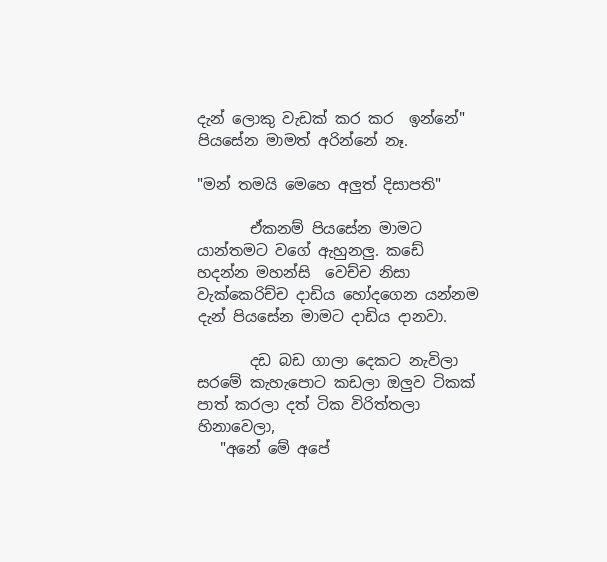දැන් ලොකු වැඩක් කර කර  ඉන්නේ"
පියසේන මාමත් අරින්නේ නෑ.

"මන් තමයි මෙහෙ අලුත් දිසාපති"

       ඒකනම් පියසේන මාමට යාන්තමට වගේ ඇහුනලු. කඩේ හදන්න මහන්සි  වෙච්ච නිසා වැක්කෙරිච්ච දාඩිය හෝදගෙන යන්නම දැන් පියසේන මාමට දාඩිය දානවා.

       දඩ බඩ ගාලා දෙකට නැවිලා සරමේ කැහැපොට කඩලා ඔලුව ටිකක් පාත් කරලා දත් ටික විරිත්තලා හිනාවෙලා,
   "අනේ මේ අපේ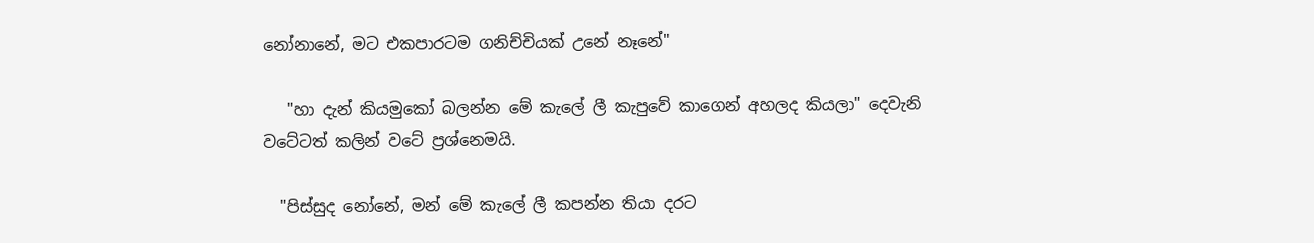නෝනානේ, මට එකපාරටම ගනිච්චියක් උනේ නෑනේ"

   "හා දැන් කියමුකෝ බලන්න මේ කැලේ ලී කැපුවේ කාගෙන් අහලද කියලා" දෙවැනි වටේටත් කලින් වටේ ප්‍රශ්නෙමයි.

  "පිස්සුද නෝනේ, මන් මේ කැලේ ලී කපන්න තියා දරට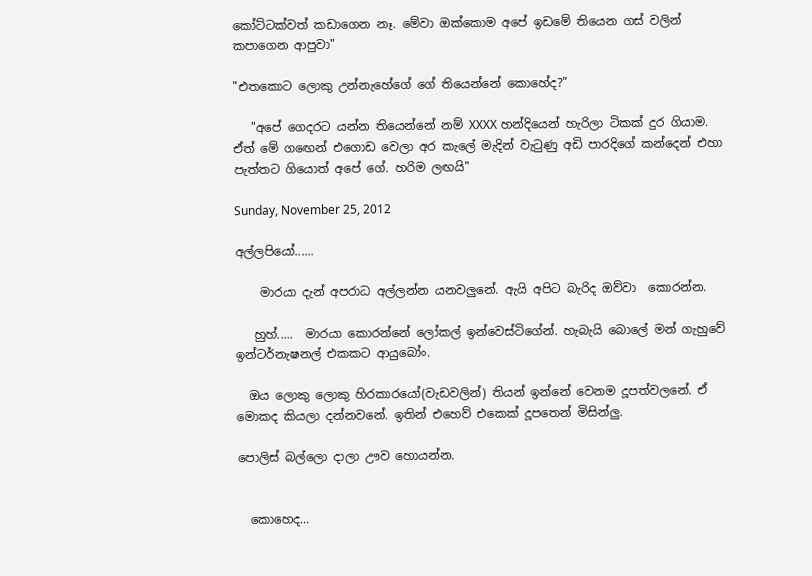කෝට්ටක්වත් කඩාගෙන නෑ. මේවා ඔක්කොම අපේ ඉඩමේ තියෙන ගස් වලින් කපාගෙන ආපුවා"

"එතකොට ලොකු උන්නැහේගේ ගේ තියෙන්නේ කොහේද?"

   "අපේ ගෙදරට යන්න තියෙන්නේ නම් XXXX හන්දියෙන් හැරිලා ටිකක් දුර ගියාම. ඒත් මේ ගඟෙන් එගොඩ වෙලා අර කැලේ මැදින් වැටුණු අඩි පාරදිගේ කන්දෙන් එහා පැත්තට ගියොත් අපේ ගේ. හරිම ලඟයි"

Sunday, November 25, 2012

අල්ලපියෝ......

    මාරයා දැන් අපරාධ අල්ලන්න යනවලුනේ. ඇයි අපිට බැරිද ඔව්වා  කොරන්න.

   හුහ්.....  මාරයා කොරන්නේ ලෝකල් ඉන්වෙස්ටිගේන්. හැබැයි බොලේ මන් ගැහුවේ ඉන්ටර්නැෂනල් එකකට ආයුබෝං.

  ඔය ලොකු ලොකු හිරකාරයෝ(වැඩවලින්) තියන් ඉන්නේ වෙනම දූපත්වලනේ. ඒ මොකද කියලා දන්නවනේ. ඉතින් එහෙව් එකෙක් දූපතෙන් මිසින්ලු.

පොලිස් බල්ලො දාලා ඌව හොයන්න.


  කොහෙද...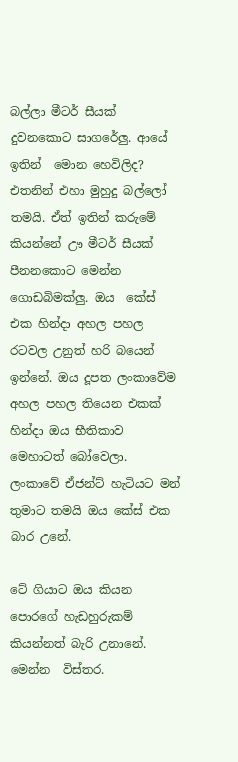බල්ලා මීටර් සීයක් දුවනකොට සාගරේලු. ආයේ ඉතින්  මොන හෙවිලිද?  එතනින් එහා මුහුදු බල්ලෝ තමයි. ඒත් ඉතින් කරුමේ  කියන්නේ ඌ මීටර් සීයක් පීනනකොට මෙන්න ගොඩබිමක්ලු. ඔය  කේස් එක හින්දා අහල පහල රටවල උනුත් හරි බයෙන් ඉන්නේ. ඔය දූපත ලංකාවේම අහල පහල තියෙන එකක් හින්දා ඔය භීතිකාව මෙහාටත් බෝවෙලා. ලංකාවේ ඒජන්ට් හැටියට මන් තුමාට තමයි ඔය කේස් එක බාර උනේ.

ටේ ගියාට ඔය කියන පොරගේ හැඩහුරුකම් කියන්නත් බැරි උනානේ. මෙන්න  විස්තර.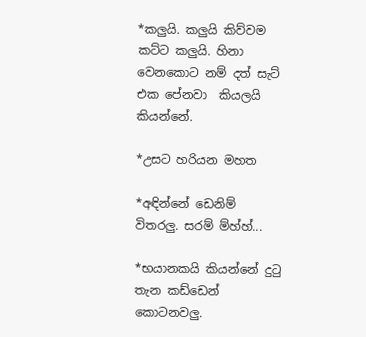*කලුයි. කලුයි කිව්වම කට්ට කලුයි. හිනා වෙනකොට නම් දත් සැට් එක පේනවා  කියලයි කියන්නේ.

*උසට හරියන මහත

*අඳින්නේ ඩෙනිම් විතරලු. සරම් ම්හ්හ්...

*භයානකයි කියන්නේ දුටු තැන කඩ්ඩෙන් කොටනවලු.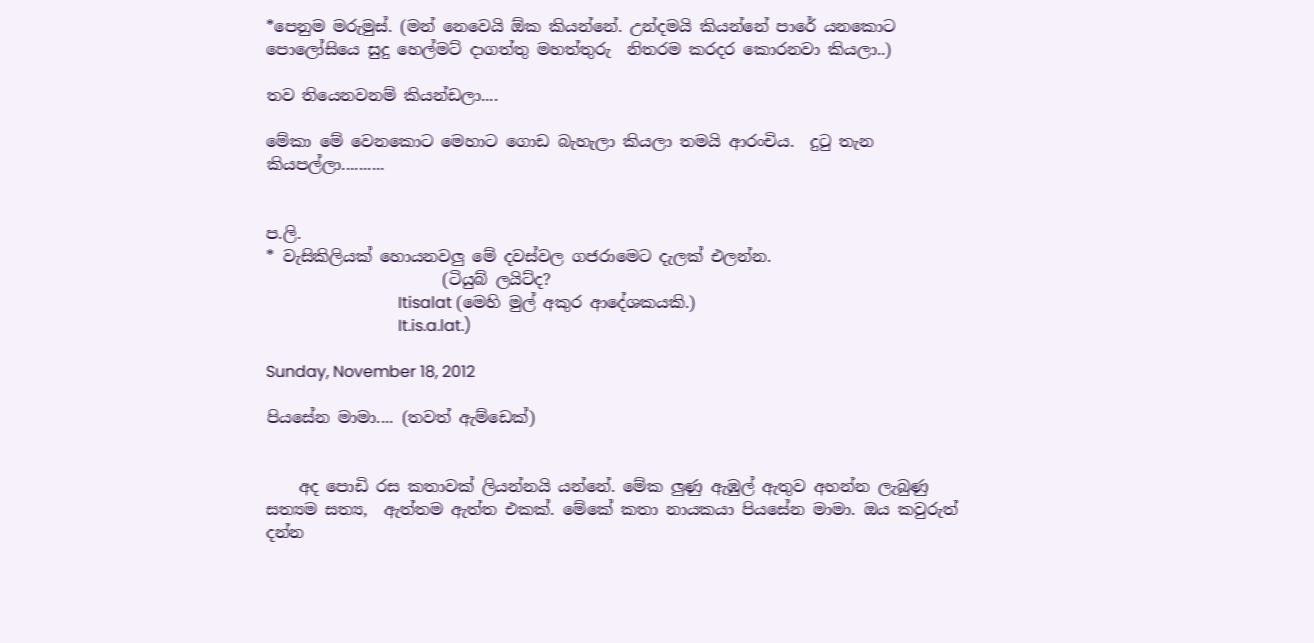*පෙනුම මරුමුස්. (මන් නෙවෙයි ඕක කියන්නේ. උන්දමයි කියන්නේ පාරේ යනකොට පොලෝසියෙ සුදු හෙල්මට් දාගත්තු මහත්තුරු  නිතරම කරදර කොරනවා කියලා..)

තව තියෙනවනම් කියන්ඩලා....

මේකා මේ වෙනකොට මෙහාට ගොඩ බැහැලා කියලා තමයි ආරංචිය.  දුටු තැන කියපල්ලා..........


ප.ලි.
* වැසිකිලියක් හොයනවලු මේ දවස්වල ගජරාමෙට දැලක් එලන්න.
                      (ටියුබ් ලයිට්ද?
                                 Itisalat (මෙහි මුල් අකුර ආදේශකයකි.)
                                 It.is.a.lat.)

Sunday, November 18, 2012

පියසේන මාමා.... (තවත් ඇම්ඩෙක්)


    අද පොඩි රස කතාවක් ලියන්නයි යන්නේ. මේක ලුණු ඇඹුල් ඇතුව අහන්න ලැබුණු සත්‍යම සත්‍ය,  ඇත්තම ඇත්ත එකක්. මේකේ කතා නායකයා පියසේන මාමා. ඔය කවුරුත් දන්න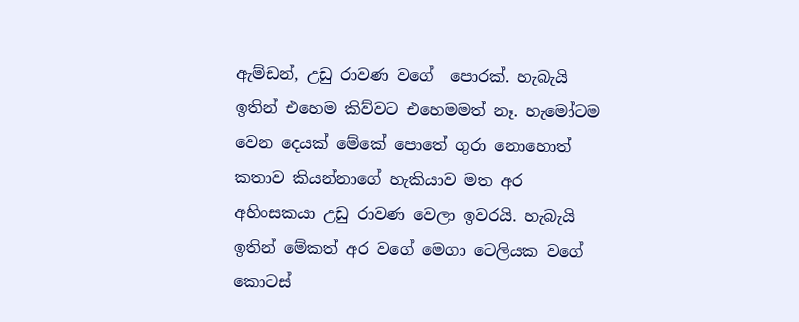ඇම්ඩන්, උඩු රාවණ වගේ  පොරක්. හැබැයි ඉතින් එහෙම කිව්වට එහෙමමත් නෑ. හැමෝටම වෙන දෙයක් මේකේ පොතේ ගුරා නොහොත් කතාව කියන්නාගේ හැකියාව මත අර අහිංසකයා උඩු රාවණ වෙලා ඉවරයි. හැබැයි ඉතින් මේකත් අර වගේ මෙගා ටෙලියක වගේ කොටස්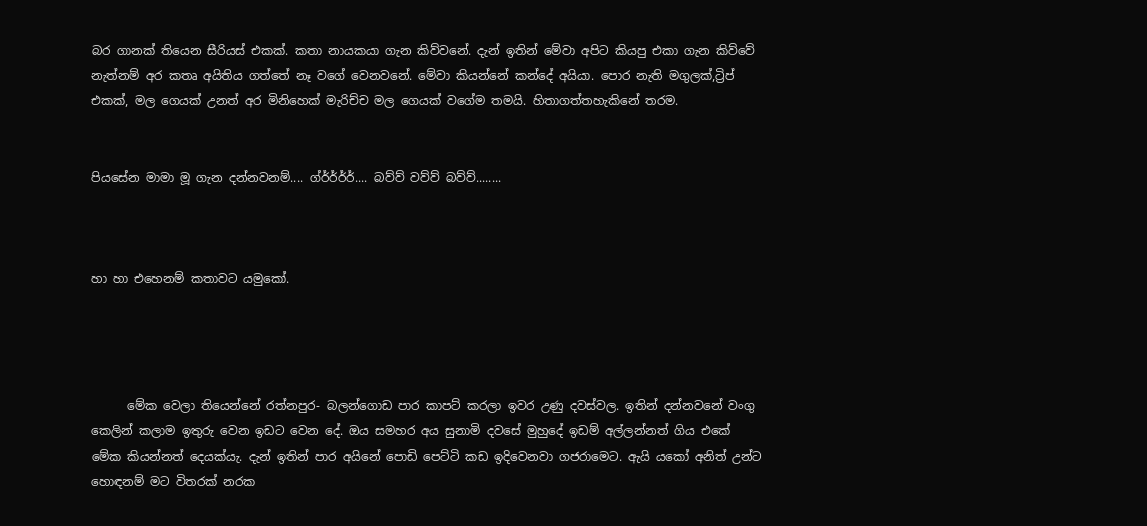බර ගානක් තියෙන සීරියස් එකක්. කතා නායකයා ගැන කිව්වනේ. දැන් ඉතින් මේවා අපිට කියපු එකා ගැන කිව්වේ නැත්නම් අර කතෘ අයිතිය ගත්තේ නෑ වගේ වෙනවනේ. මේවා කියන්නේ කන්දේ අයියා. පොර නැති මගුලක්,ට්‍රිප් එකක්, මල ගෙයක් උනත් අර මිනිහෙක් මැරිච්ච මල ගෙයක් වගේම තමයි. හිතාගත්තහැකිනේ තරම.


පියසේන මාමා මූ ගැන දන්නවනම්.... ග්ර්ර්ර්ර්.... බව්ව් වව්ව් බව්ව්........



හා හා එහෙනම් කතාවට යමුකෝ.




      මේක වෙලා තියෙන්නේ රත්නපුර- බලන්ගොඩ පාර කාපට් කරලා ඉවර උණු දවස්වල. ඉතින් දන්නවනේ වංගු කෙලින් කලාම ඉතුරු වෙන ඉඩට වෙන දේ. ඔය සමහර අය සුනාමි දවසේ මුහුදේ ඉඩම් අල්ලන්නත් ගිය එකේ මේක කියන්නත් දෙයක්යැ. දැන් ඉතින් පාර අයිනේ පොඩි පෙට්ටි කඩ ඉදිවෙනවා ගජරාමෙට. ඇයි යකෝ අනිත් උන්ට හොඳනම් මට විතරක් නරක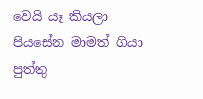වෙයි යෑ කියලා පියසේන මාමත් ගියා පුත්තු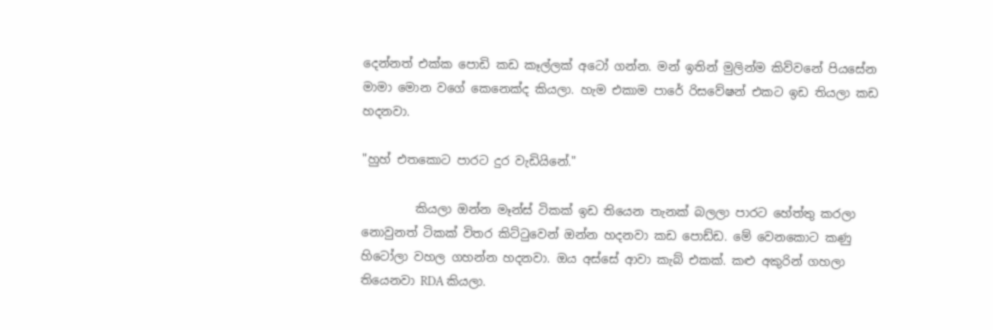දෙන්නත් එක්ක පොඩි කඩ කෑල්ලක් අටෝ ගන්න. මන් ඉතින් මුලින්ම කිව්වනේ පියසේන මාමා මොන වගේ කෙනෙක්ද කියලා. හැම එකාම පාරේ රිසවේෂන් එකට ඉඩ තියලා කඩ හදනවා.

"හුහ් එතකොට පාරට දුර වැඩියිනේ."

         කියලා ඔන්න මෑන්ස් ටිකක් ඉඩ තියෙන තැනක් බලලා පාරට හේත්තු කරලා නොවුනත් ටිකක් විතර කිට්ටුවෙන් ඔන්න හදනවා කඩ පොඩ්ඩ. මේ වෙනකොට කණු හිටෝලා වහල ගහන්න හදනවා. ඔය අස්සේ ආවා කැබ් එකක්. කළු අකුරින් ගහලා තියෙනවා RDA කියලා.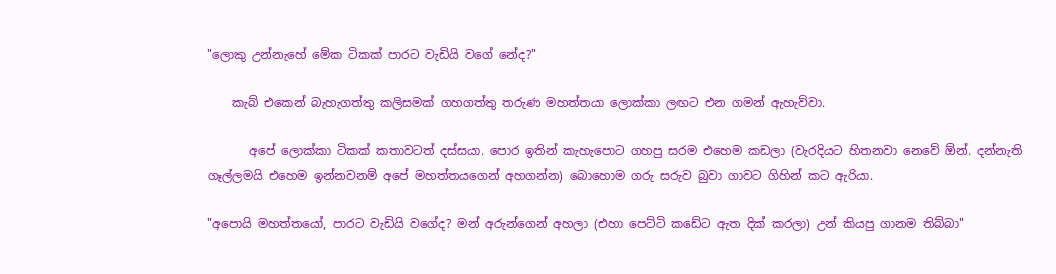"ලොකු උන්නැහේ මේක ටිකක් පාරට වැඩියි වගේ නේද?"

    කැබ් එකෙන් බැහැගත්තු කලිසමක් ගහගත්තු තරුණ මහත්තයා ලොක්කා ලඟට එන ගමන් ඇහැව්වා.

       අපේ ලොක්කා ටිකක් කතාවටත් දස්සයා. පොර ඉතින් කැහැපොට ගහපු සරම එහෙම කඩලා (වැරදියට හිතනවා නෙවේ ඕන්. දන්නැති ගෑල්ලමයි එහෙම ඉන්නවනම් අපේ මහත්තයගෙන් අහගන්න) බොහොම ගරු සරුව බුවා ගාවට ගිහින් කට ඇරියා.

"අපොයි මහත්තයෝ, පාරට වැඩියි වගේද? මන් අරුන්ගෙන් අහලා (එහා පෙට්ටි කඩේට ඇත දික් කරලා) උන් කියපු ගානම තිබ්බා"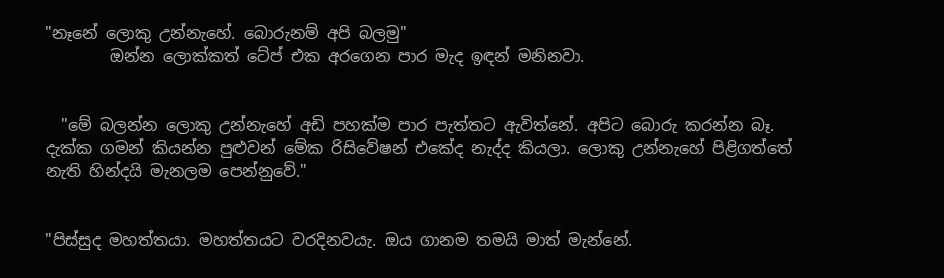"නෑනේ ලොකු උන්නැහේ. බොරුනම් අපි බලමු"
        ඔන්න ලොක්කත් ටේප් එක අරගෙන පාර මැද ඉඳන් මනිනවා.


  "මේ බලන්න ලොකු උන්නැහේ අඩි පහක්ම පාර පැත්තට ඇවිත්නේ. අපිට බොරු කරන්න බෑ. දැක්ක ගමන් කියන්න පුළුවන් මේක රිසිවේෂන් එකේද නැද්ද කියලා. ලොකු උන්නැහේ පිළිගත්තේ නැති හින්දයි මැනලම පෙන්නුවේ."


"පිස්සුද මහත්තයා. මහත්තයට වරදිනවයැ. ඔය ගානම තමයි මාත් මැන්නේ.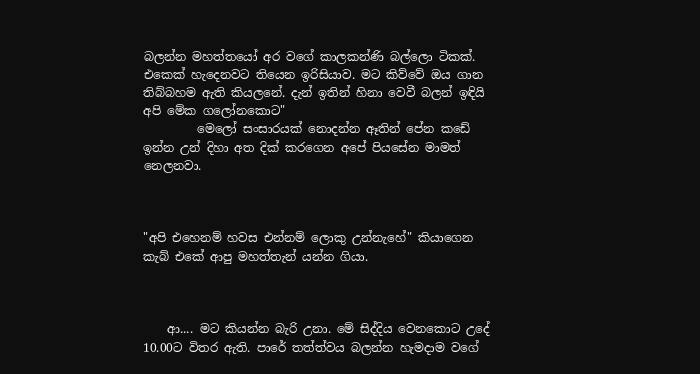බලන්න මහත්තයෝ අර වගේ කාලකන්ණි බල්ලො ටිකක්. එකෙක් හැදෙනවට තියෙන ඉරිසියාව. මට කිව්වේ ඔය ගාන තිබ්බහම ඇති කියලනේ. දැන් ඉතින් හිනා වෙවී බලන් ඉඳියි අපි මේක ගලෝනකොට"
         මෙලෝ සංසාරයක් නොදන්න ඈතින් පේන කඩේ ඉන්න උන් දිහා අත දික් කරගෙන අපේ පියසේන මාමත් නෙලනවා.



"අපි එහෙනම් හවස එන්නම් ලොකු උන්නැහේ" කියාගෙන කැබ් එකේ ආපු මහත්තැන් යන්න ගියා.



    ආ.... මට කියන්න බැරි උනා. මේ සිද්දිය වෙනකොට උදේ 10.00ට විතර ඇති. පාරේ තත්ත්වය බලන්න හැමදාම වගේ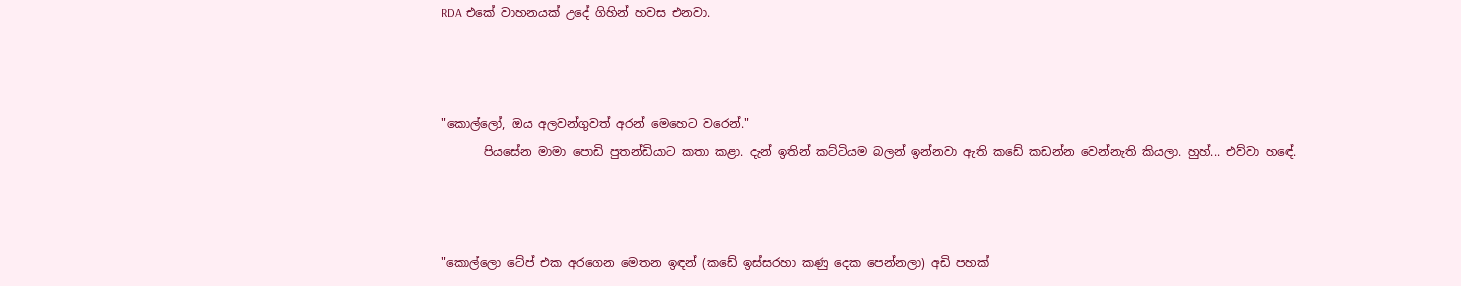RDA එකේ වාහනයක් උදේ ගිහින් හවස එනවා.



"කොල්ලෝ, ඔය අලවන්ගුවත් අරන් මෙහෙට වරෙන්."
       පියසේන මාමා පොඩි පුතන්ඩියාට කතා කළා. දැන් ඉතින් කට්ටියම බලන් ඉන්නවා ඇති කඩේ කඩන්න වෙන්නැති කියලා. හුහ්... එව්වා හඳේ.



"කොල්ලො ටේප් එක අරගෙන මෙතන ඉඳන් (කඩේ ඉස්සරහා කණු දෙක පෙන්නලා) අඩි පහක්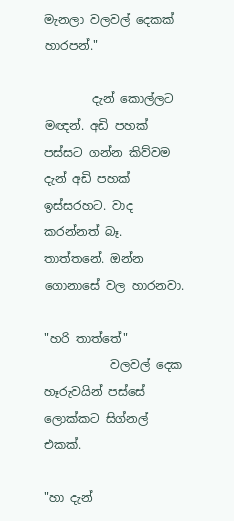මැනලා වලවල් දෙකක් හාරපන්."

        දැන් කොල්ලට මඥන්. අඩි පහක් පස්සට ගන්න කිව්වම දැන් අඩි පහක් ඉස්සරහට. වාද කරන්නත් බෑ. තාත්තනේ. ඔන්න ගොනාසේ වල හාරනවා.

"හරි තාත්තේ"
           වලවල් දෙක හෑරුවයින් පස්සේ ලොක්කට සිග්නල් එකක්.

"හා දැන්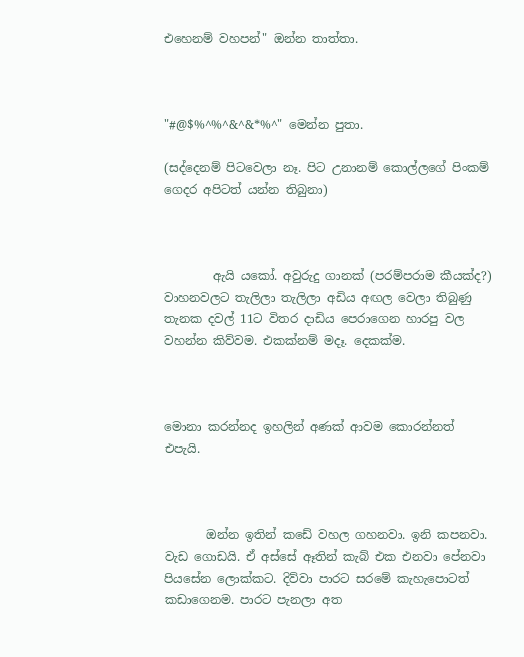එහෙනම් වහපන්" ඔන්න තාත්තා.



"#@$%^%^&^&*%^" මෙන්න පුතා.

(සද්දෙනම් පිටවෙලා නෑ. පිට උනානම් කොල්ලගේ පිංකම් ගෙදර අපිටත් යන්න තිබුනා)



        ඇයි යකෝ. අවුරුදු ගානක් (පරම්පරාම කීයක්ද?) වාහනවලට තැලිලා තැලිලා අඩිය අඟල වෙලා තිබුණු තැනක දවල් 11ට විතර දාඩිය පෙරාගෙන හාරපු වල වහන්න කිව්වම. එකක්නම් මදෑ. දෙකක්ම.



මොනා කරන්නද ඉහලින් අණක් ආවම කොරන්නත් එපැයි.



       ඔන්න ඉතින් කඩේ වහල ගහනවා. ඉනි කපනවා. වැඩ ගොඩයි. ඒ අස්සේ ඈතින් කැබ් එක එනවා පේනවා පියසේන ලොක්කට. දිව්වා පාරට සරමේ කැහැපොටත් කඩාගෙනම. පාරට පැනලා අත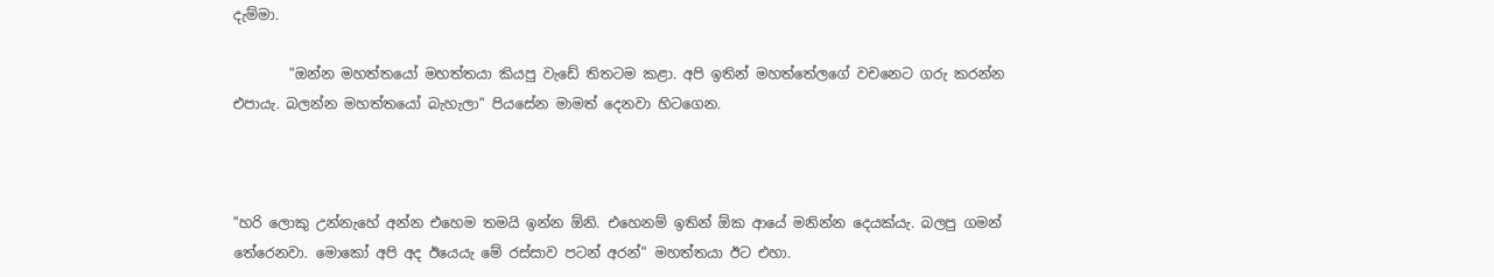දැම්මා.

        "ඔන්න මහත්තයෝ මහත්තයා කියපු වැඩේ තිතටම කළා. අපි ඉතින් මහත්තේලගේ වචනෙට ගරු කරන්න එපායැ. බලන්න මහත්තයෝ බැහැලා" පියසේන මාමත් දෙනවා හිටගෙන.



"හරි ලොකු උන්නැහේ අන්න එහෙම තමයි ඉන්න ඕනි. එහෙනම් ඉතින් ඕක ආයේ මනින්න දෙයක්යැ. බලපු ගමන් තේරෙනවා. මොකෝ අපි අද ඊයෙයැ මේ රස්සාව පටන් අරන්" මහත්තයා ඊට එහා.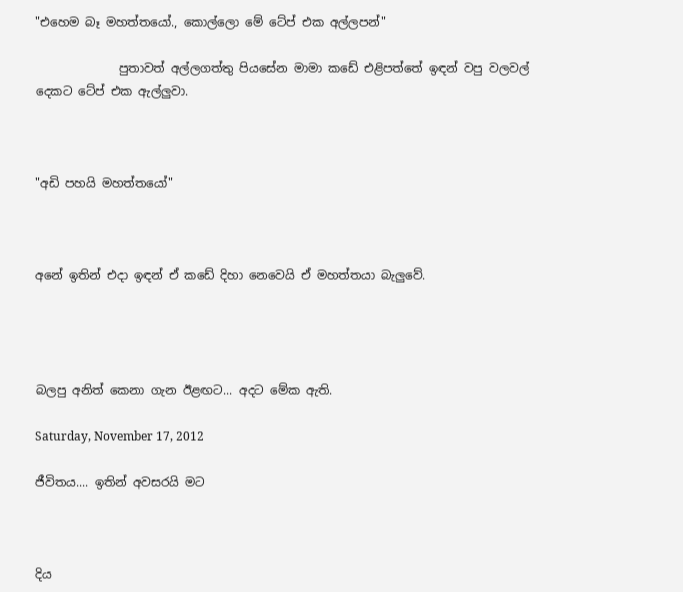"එහෙම බෑ මහත්තයෝ., කොල්ලො මේ ටේප් එක අල්ලපන්"

              පුතාවත් අල්ලගත්තු පියසේන මාමා කඩේ එළිපත්තේ ඉඳන් වපු වලවල් දෙකට ටේප් එක ඇල්ලුවා.



"අඩි පහයි මහත්තයෝ"



අනේ ඉතින් එදා ඉඳන් ඒ කඩේ දිහා නෙවෙයි ඒ මහත්තයා බැලුවේ.




බලපු අනිත් කෙනා ගැන ඊළඟට... අදට මේක ඇති.

Saturday, November 17, 2012

ජීවිතය.... ඉතින් අවසරයි මට



දිය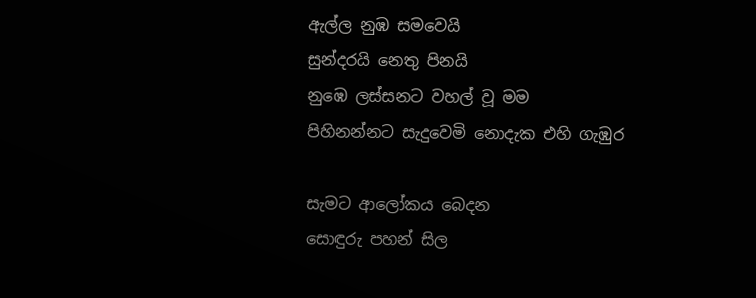ඇල්ල නුඹ සමවෙයි
සුන්දරයි නෙතු පිනයි
නුඹෙ ලස්සනට වහල් වූ මම
පිහිනන්නට සැදුවෙමි නොදැක එහි ගැඹුර

සැමට ආලෝකය බෙදන
සොඳුරු පහන් සිල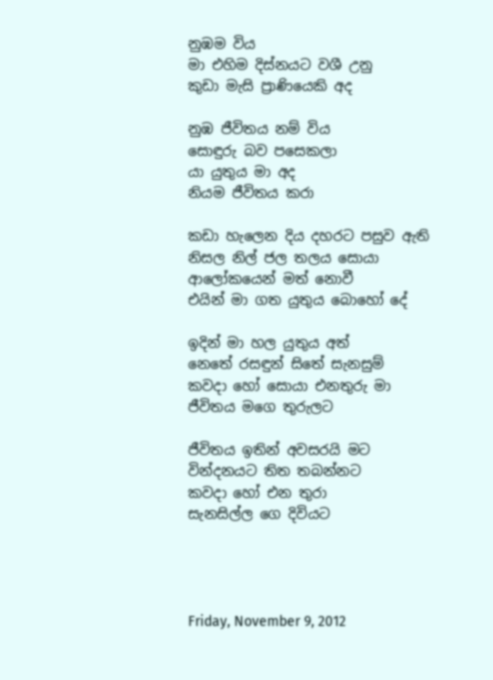නුඹම විය
මා එහිම දිස්නයට වශී උනු
කුඩා මැසි ප්‍රාණියෙකි අද

නුඹ ජීවිතය නම් විය
සොඳුරු බව පසෙකලා
යා යුතුය මා අද
නියම ජීවිතය කරා

කඩා හැලෙන දිය දහරට පසුව ඇති
නිසල නිල් ජල තලය සොයා
ආලෝකයෙන් මත් නොවී
එයින් මා ගත යුතුය බොහෝ දේ

ඉදින් මා හල යුතුය අත්
නෙතේ රසඳුන් සිතේ සැනසුම්
කවදා හෝ සොයා එනතුරු මා
ජීවිතය මගෙ තුරුලට

ජීවිතය ඉතින් අවසරයි මට
වින්දනයට තිත තබන්නට
කවදා හෝ එන තුරා
සැනසිල්ල ගෙ දිවියට




Friday, November 9, 2012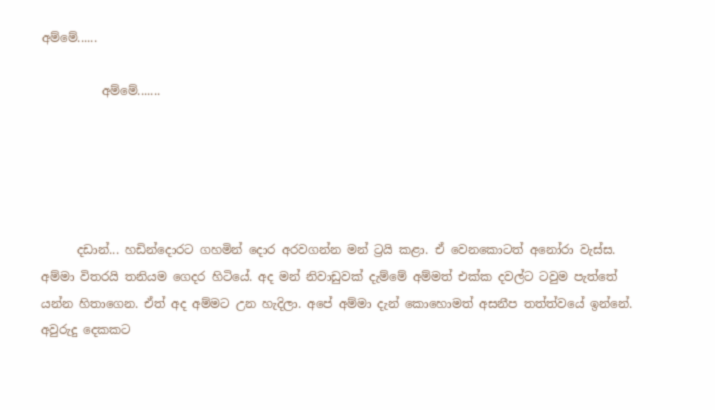අම්මේ......

          අම්මේ.......





      දඩාන්... හඩින්දොරට ගහමින් දොර අරවගන්න මන් ට්‍රයි කළා. ඒ වෙනකොටත් අනෝරා වැස්ස. අම්මා විතරයි තනියම ගෙදර හිටියේ. අද මන් නිවාඩුවක් දැම්මේ අම්මත් එක්ක දවල්ට ටවුම පැත්තේ යන්න හිතාගෙන. ඒත් අද අම්මට උන හැදිලා. අපේ අම්මා දැන් කොහොමත් අසනීප තත්ත්වයේ ඉන්නේ. අවුරුදු දෙකකට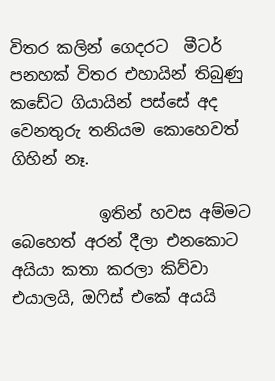විතර කලින් ගෙදරට  මීටර් පනහක් විතර එහායින් තිබුණු කඩේට ගියායින් පස්සේ අද වෙනතුරු තනියම කොහෙවත්  ගිහින් නෑ.

           ඉතින් හවස අම්මට බෙහෙත් අරන් දීලා එනකොට අයියා කතා කරලා කිව්වා එයාලයි, ඔෆිස් එකේ අයයි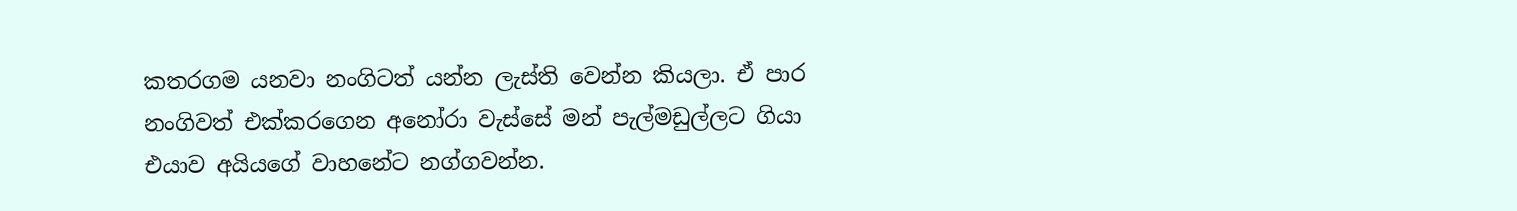කතරගම යනවා නංගිටත් යන්න ලැස්ති වෙන්න කියලා. ඒ පාර නංගිවත් එක්කරගෙන අනෝරා වැස්සේ මන් පැල්මඩුල්ලට ගියා එයාව අයියගේ වාහනේට නග්ගවන්න.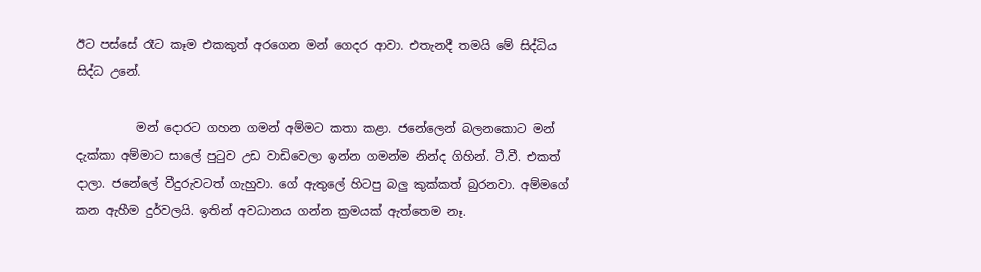ඊට පස්සේ රෑට කෑම එකකුත් අරගෙන මන් ගෙදර ආවා. එතැනදී තමයි මේ සිද්ධිය සිද්ධ උනේ.

          මන් දොරට ගහන ගමන් අම්මට කතා කළා. ජනේලෙන් බලනකොට මන් දැක්කා අම්මාට සාලේ පුටුව උඩ වාඩිවෙලා ඉන්න ගමන්ම නින්ද ගිහින්. ටී.වී. එකත් දාලා. ජනේලේ වීදුරුවටත් ගැහුවා. ගේ ඇතුලේ හිටපු බලු කුක්කත් බුරනවා. අම්මගේ කන ඇහීම දුර්වලයි. ඉතින් අවධානය ගන්න ක්‍රමයක් ඇත්තෙම නෑ.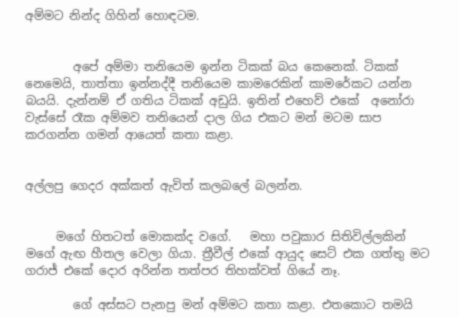අම්මට නින්ද ගිහින් හොඳටම.


        අපේ අම්මා තනියෙම ඉන්න ටිකක් බය කෙනෙක්. ටිකක් නෙමෙයි, තාත්තා ඉන්නද්දී තනියෙම කාමරෙකින් කාමරේකට යන්න බයයි. දැන්නම් ඒ ගතිය ටිකක් අඩුයි. ඉතින් එහෙව් එකේ  අනෝරා වැස්සේ රෑක අම්මව තනියෙන් දාල ගිය එකට මන් මටම සාප කරගන්න ගමන් ආයෙත් කතා කළා.


අල්ලපු ගෙදර අක්කත් ඇවිත් කලබලේ බලන්න.


     මගේ හිතටත් මොකක්ද වගේ.   මහා පවුකාර සිතිවිල්ලකින් මගේ ඇඟ හීතල වෙලා ගියා. ත්‍රීවීල් එකේ ආයුද සෙට් එක ගත්තු මට ගරාජ් එකේ දොර අරින්න තත්පර තිහක්වත් ගියේ නෑ.

        ගේ අස්සට පැනපු මන් අම්මට කතා කළා. එතකොට තමයි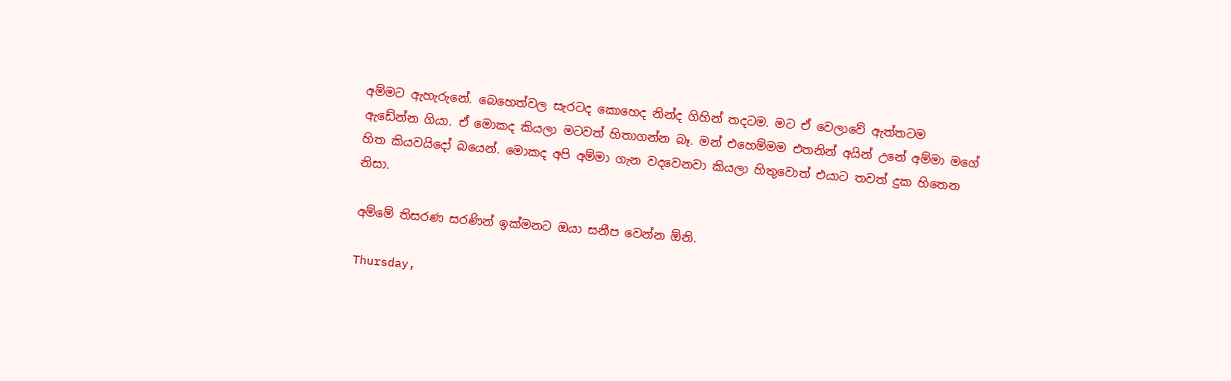අම්මට ඇහැරුනේ. බෙහෙත්වල සැරටද කොහෙද නින්ද ගිහින් තදටම. මට ඒ වෙලාවේ ඇත්තටම  ඇඩේන්න ගියා. ඒ මොකද කියලා මටවත් හිතාගන්න බෑ. මන් එහෙම්මම එතනින් අයින් උනේ අම්මා මගේ හිත කියවයිදෝ බයෙන්. මොකද අපි අම්මා ගැන වදවෙනවා කියලා හිතුවොත් එයාට තවත් දුක හිතෙන නිසා.

අම්මේ තිසරණ සරණින් ඉක්මනට ඔයා සනීප වෙන්න ඕනි.

Thursday,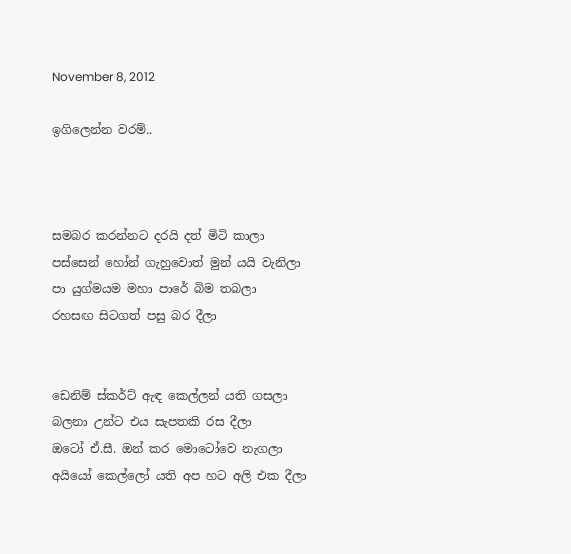November 8, 2012

ඉගිලෙන්න වරම්..



සමබර කරන්නට දරයි දත් මිටි කාලා
පස්සෙන් හෝන් ගැහුවොත් මුන් යයි වැනිලා
පා යුග්මයම මහා පාරේ බිම තබලා
රහසඟ සිටගත් පසු බර දීලා


ඩෙනිම් ස්කර්ට් ඇඳ කෙල්ලන් යති ගසලා
බලනා උන්ට එය සැපතකි රස දීලා
ඔටෝ ඒ.සී. ඔන් කර මොටෝවෙ නැගලා
අයියෝ කෙල්ලෝ යති අප හට අලි එක දීලා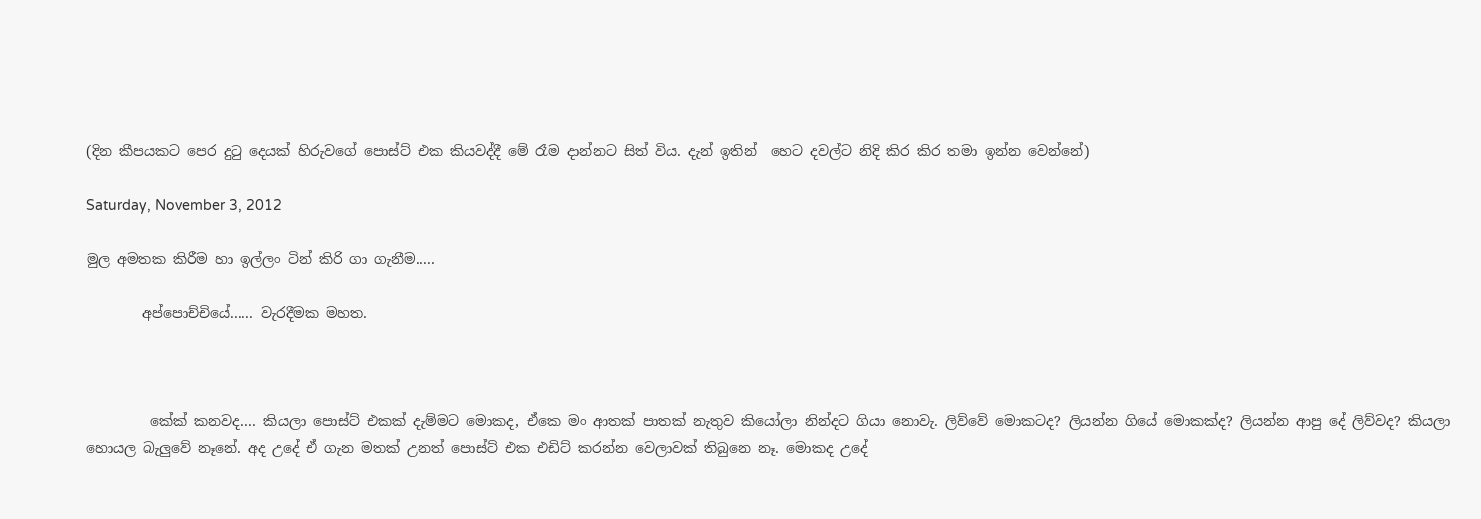(දින කීපයකට පෙර දුටු දෙයක් හිරුවගේ පොස්ට් එක කියවද්දී මේ රෑම දාන්නට සිත් විය. දැන් ඉතින්  හෙට දවල්ට නිදි කිර කිර තමා ඉන්න වෙන්නේ)

Saturday, November 3, 2012

මුල අමතක කිරීම හා ඉල්ලං ටින් කිරි ගා ගැනීම.....

        අප්පොච්චියේ...... වැරදීමක මහත.



         කේක් කනවද.... කියලා පොස්ට් එකක් දැම්මට මොකද, ඒකෙ මං ආතක් පාතක් නැතුව කියෝලා නින්දට ගියා නොවැ. ලිව්වේ මොකටද? ලියන්න ගියේ මොකක්ද? ලියන්න ආපු දේ ලිව්වද? කියලා හොයල බැලුවේ නෑනේ. අද උදේ ඒ ගැන මතක් උනත් පොස්ට් එක එඩිට් කරන්න වෙලාවක් තිබුනෙ නෑ. මොකද උදේ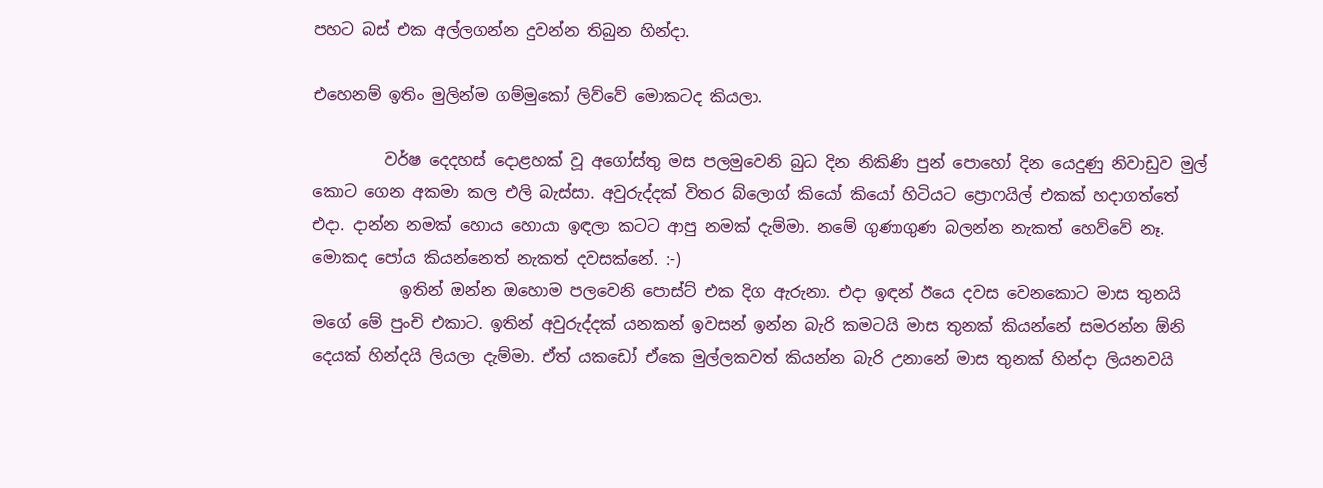පහට බස් එක අල්ලගන්න දුවන්න තිබුන හින්දා.

එහෙනම් ඉතිං මුලින්ම ගම්මුකෝ ලිව්වේ මොකටද කියලා.

         වර්ෂ දෙදහස් දොළහක් වූ අගෝස්තු මස පලමුවෙනි බුධ දින නිකිණි පුන් පොහෝ දින යෙදුණු නිවාඩුව මුල් කොට ගෙන අකමා කල එලි බැස්සා. අවුරුද්දක් විතර බ්ලොග් කියෝ කියෝ හිටියට ප්‍රොෆයිල් එකක් හදාගත්තේ එදා. දාන්න නමක් හොය හොයා ඉඳලා කටට ආපු නමක් දැම්මා. නමේ ගුණාගුණ බලන්න නැකත් හෙව්වේ නෑ. මොකද පෝය කියන්නෙත් නැකත් දවසක්නේ. :-)
           ඉතින් ඔන්න ඔහොම පලවෙනි පොස්ට් එක දිග ඇරුනා. එදා ඉඳන් ඊයෙ දවස වෙනකොට මාස තුනයි මගේ මේ පුංචි එකාට. ඉතින් අවුරුද්දක් යනකන් ඉවසන් ඉන්න බැරි කමටයි මාස තුනක් කියන්නේ සමරන්න ඕනි දෙයක් හින්දයි ලියලා දැම්මා. ඒත් යකඩෝ ඒකෙ මුල්ලකවත් කියන්න බැරි උනානේ මාස තුනක් හින්දා ලියනවයි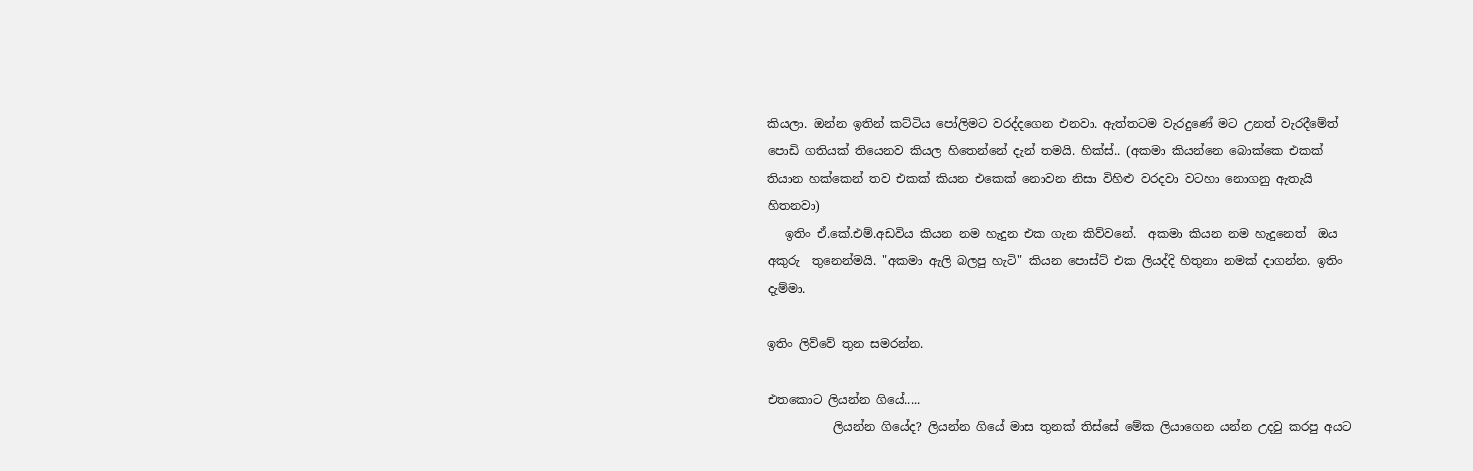කියලා. ඔන්න ඉතින් කට්ටිය පෝලිමට වරද්දගෙන එනවා. ඇත්තටම වැරදුණේ මට උනත් වැරදීමේත් පොඩි ගතියක් තියෙනව කියල හිතෙන්නේ දැන් තමයි. හික්ස්.. (අකමා කියන්නෙ බොක්කෙ එකක් තියාන හක්කෙන් තව එකක් කියන එකෙක් නොවන නිසා විහිළු වරදවා වටහා නොගනු ඇතැයි හිතනවා)
   ඉතිං ඒ.කේ.එම්.අඩවිය කියන නම හැදුන එක ගැන කිව්වනේ.  අකමා කියන නම හැදුනෙත්  ඔය අකුරු  තුනෙන්මයි. "අකමා ඇලි බලපු හැටි" කියන පොස්ට් එක ලියද්දි හිතුනා නමක් දාගන්න. ඉතිං දැම්මා.

ඉතිං ලිව්වේ තුන සමරන්න.

එතකොට ලියන්න ගියේ.....
           ලියන්න ගියේද? ලියන්න ගියේ මාස තුනක් තිස්සේ මේක ලියාගෙන යන්න උදවු කරපු අයට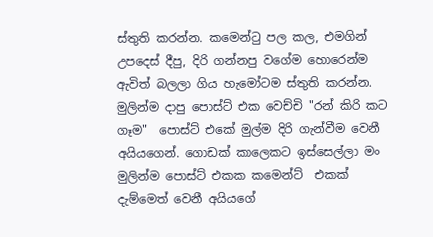ස්තුති කරන්න. කමෙන්ටු පල කල, එමගින් උපදෙස් දීපු, දිරි ගන්නපු වගේම හොරෙන්ම ඇවිත් බලලා ගිය හැමෝටම ස්තුති කරන්න. මුලින්ම දාපු පොස්ට් එක වෙච්චි "රන් කිරි කට ගෑම"  පොස්ට් එකේ මුල්ම දිරි ගැන්වීම වෙනී අයියගෙන්. ගොඩක් කාලෙකට ඉස්සෙල්ලා මං මුලින්ම පොස්ට් එකක කමෙන්ට්  එකක් දැම්මෙත් වෙනී අයියගේ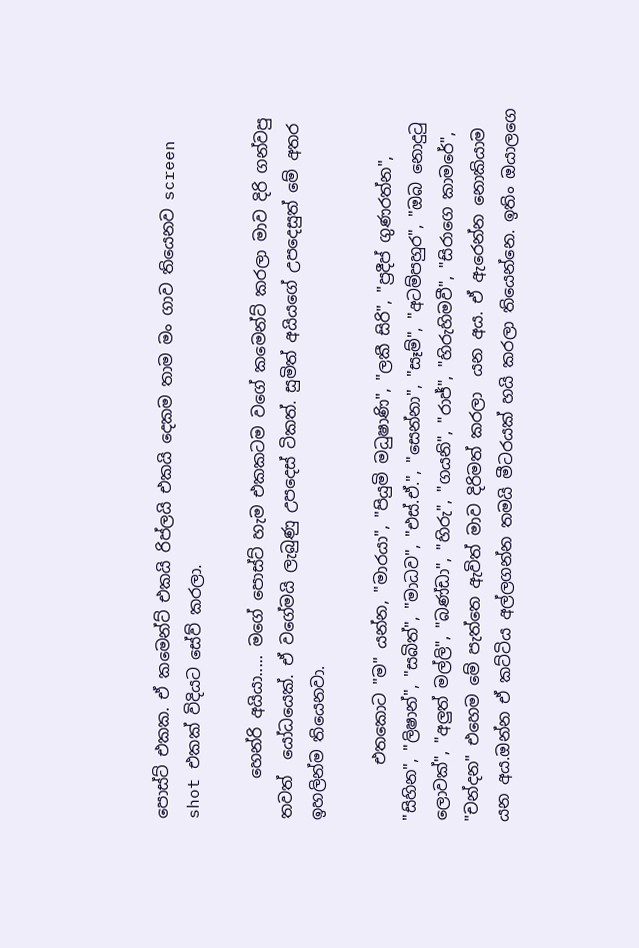පොස්ට් එකක. ඒ කමෙන්ට් එකයි රිප්ලයි එකයි දෙකම තාම මං ගාව තියෙනව screen shot එකක් විදියට සේව් කරලා.

     හෙන්රි අයියා..... මගේ පොස්ට් හැම එකකටම වගේ කමෙන්ට් කරලා මාව දිරි ගන්වපු තවත්  යෝධයෙක්. ඒ වගේමයි ලැබුණු උපදෙස් ටිකත්. සුමිත් අයියගේ උපදෙසුත් මේ අතර ඉහලින්ම තියෙනවා.

       එතකොට "ම" යන්න, "මාරයා", "පියුමි මධුෂාණි", "ලකී සිරි", "ප්‍රදීප් ගුණරත්න", "සිහින", "ලිෂාන්", "සබිත්", "මාධව", "එස්.ඒ.", "සෙන්නා", "සෑම්", "අටම්පහුර", "ඔබ නොදුටු ලොවක්", "අලුත් මල්ලි", "බණ්ඩා", "හිරු", "ගයනි", "රාජ්", "හිරුහිමවී", "සිරාගෙ කාමරේ", "චන්දන" එහෙම මේ පැත්තෙ ඇවිත් මාව දිරිමත් කරලා  යන අය. ඒ ඇරෙන්න නොකියාම යන අය.ඔන්න ඒ කට්ටිය අල්ලගන්න තමයි මීටරයක් හයි කරලා තියෙන්නෙ. ඉතිං ඔයාලගෙ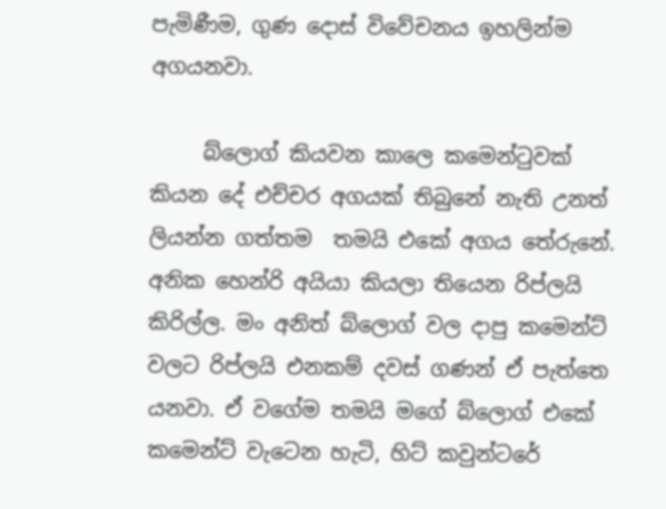පැමිණීම, ගුණ දොස් විවේචනය ඉහලින්ම අගයනවා.

     බ්ලොග් කියවන කාලෙ කමෙන්ටුවක් කියන දේ එච්චර අගයක් තිබුනේ නැති උනත් ලියන්න ගත්තම  තමයි එකේ අගය තේරුනේ. අනික හෙන්රි අයියා කියලා තියෙන රිප්ලයි කිරිල්ල. මං අනිත් බ්ලොග් වල දාපු කමෙන්ට් වලට රිප්ලයි එනකම් දවස් ගණන් ඒ පැත්තෙ යනවා. ඒ වගේම තමයි මගේ බ්ලොග් එකේ කමෙන්ට් වැටෙන හැටි, හිට් කවුන්ටරේ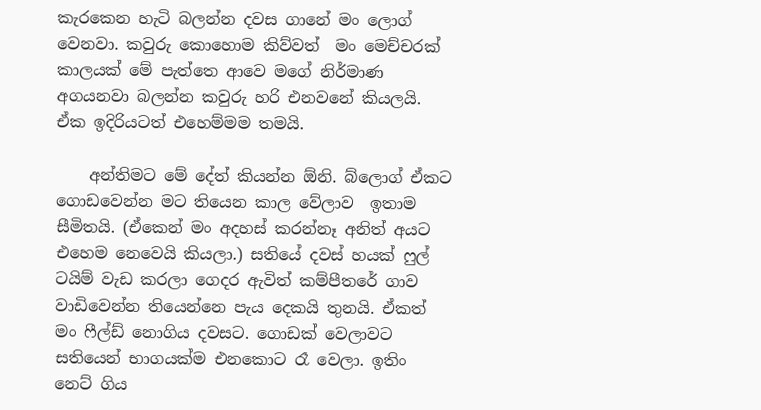කැරකෙන හැටි බලන්න දවස ගානේ මං ලොග් වෙනවා. කවුරු කොහොම කිව්වත්  මං මෙච්චරක් කාලයක් මේ පැත්තෙ ආවෙ මගේ නිර්මාණ අගයනවා බලන්න කවුරු හරි එනවනේ කියලයි.  ඒක ඉදිරියටත් එහෙම්මම තමයි.

    අන්තිමට මේ දේත් කියන්න ඕනි. බ්ලොග් ඒකට ගොඩවෙන්න මට තියෙන කාල වේලාව  ඉතාම සීමිතයි. (ඒකෙන් මං අදහස් කරන්නෑ අනිත් අයට එහෙම නෙවෙයි කියලා.) සතියේ දවස් හයක් ෆුල් ටයිම් වැඩ කරලා ගෙදර ඇවිත් කම්පීතරේ ගාව වාඩිවෙන්න තියෙන්නෙ පැය දෙකයි තුනයි. ඒකත් මං ෆීල්ඩ් නොගිය දවසට. ගොඩක් වෙලාවට සතියෙන් භාගයක්ම එනකොට රෑ වෙලා. ඉතිං නෙට් ගිය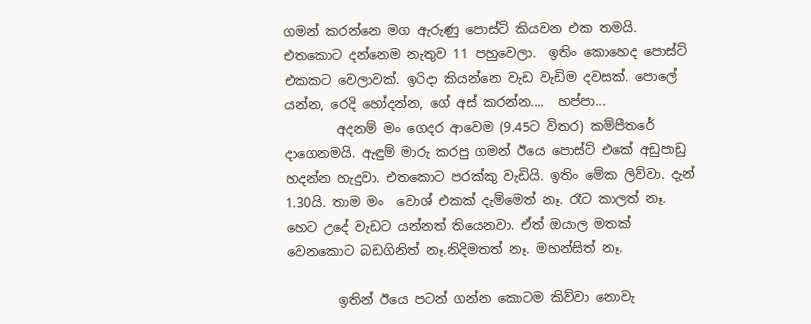ගමන් කරන්නෙ මග ඇරුණු පොස්ට් කියවන එක තමයි. එතකොට දන්නෙම නැතුව 11 පහුවෙලා.  ඉතිං කොහෙද පොස්ට් එකකට වෙලාවක්. ඉරිදා කියන්නෙ වැඩ වැඩිම දවසක්. පොලේ යන්න, රෙදි හෝදන්න, ගේ අස් කරන්න....  හප්පා...
        අදනම් මං ගෙදර ආවෙම (9.45ට විතර) කම්පීතරේ දාගෙනමයි. ඇඳුම් මාරු කරපු ගමන් ඊයෙ පොස්ට් එකේ අඩුපාඩු හදන්න හැදුවා. එතකොට පරක්කු වැඩියි. ඉතිං මේක ලිව්වා. දැන් 1.30යි. තාම මං  වොශ් එකක් දැම්මෙත් නෑ. රෑට කාලත් නෑ. හෙට උදේ වැඩට යන්නත් තියෙනවා. ඒත් ඔයාල මතක්  වෙනකොට බඩගිනිත් නෑ.නිදිමතත් නෑ. මහන්සිත් නෑ.

        ඉතින් ඊයෙ පටන් ගන්න කොටම කිව්වා නොවැ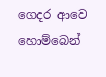ගෙදර ආවෙ හොම්බෙන්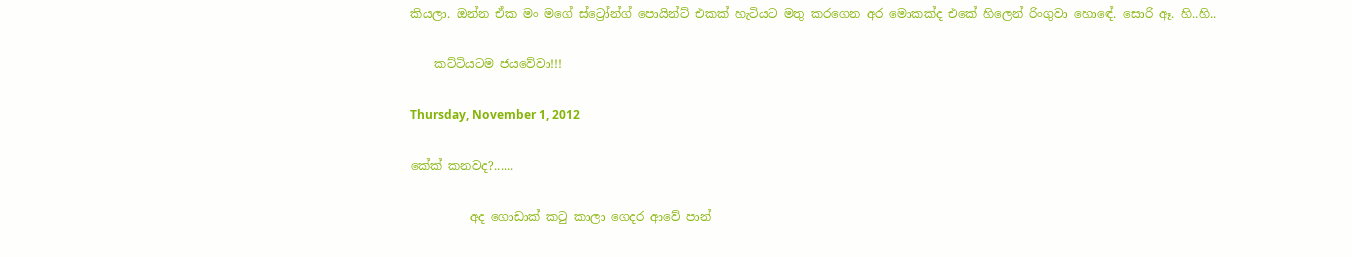කියලා. ඔන්න ඒක මං මගේ ස්ට්‍රෝන්ග් පොයින්ට් එකක් හැටියට මතු කරගෙන අර මොකක්ද එකේ හිලෙන් රිංගුවා හොඳේ. සොරි ඈ. හි..හි..

    කට්ටියටම ජයවේවා!!!

Thursday, November 1, 2012

කේක් කනවද?......

          අද ගොඩාක් කටු කාලා ගෙදර ආවේ පාන්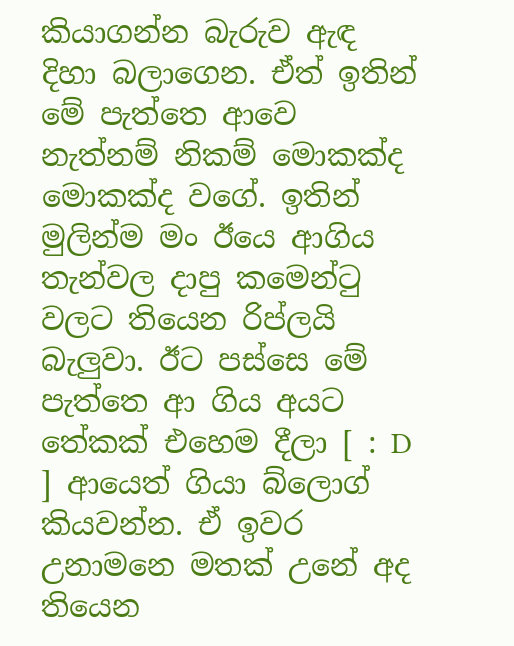කියාගන්න බැරුව ඇඳ දිහා බලාගෙන. ඒත් ඉතින් මේ පැත්තෙ ආවෙ නැත්නම් නිකම් මොකක්ද මොකක්ද වගේ. ඉතින් මුලින්ම මං ඊයෙ ආගිය තැන්වල දාපු කමෙන්ටු වලට තියෙන රිප්ලයි බැලුවා. ඊට පස්සෙ මේ පැත්තෙ ආ ගිය අයට තේකක් එහෙම දීලා [ : D ] ආයෙත් ගියා බ්ලොග් කියවන්න. ඒ ඉවර උනාමනෙ මතක් උනේ අද තියෙන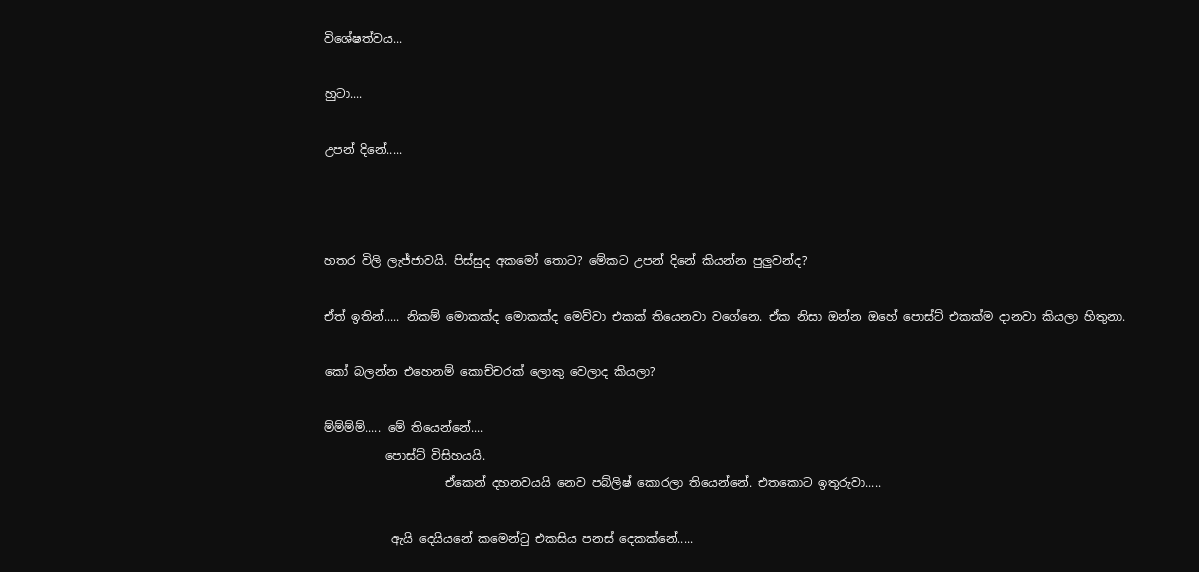විශේෂත්වය...

හුටා....

උපන් දිනේ.....



හතර විලි ලැජ්ජාවයි. පිස්සුද අකමෝ තොට? මේකට උපන් දිනේ කියන්න පුලුවන්ද?

ඒත් ඉතින්..... නිකම් මොකක්ද මොකක්ද මෙව්වා එකක් තියෙනවා වගේනෙ. ඒක නිසා ඔන්න ඔහේ පොස්ට් එකක්ම දානවා කියලා හිතුනා.

කෝ බලන්න එහෙනම් කොච්චරක් ලොකු වෙලාද කියලා?

ම්ම්ම්ම්..... මේ තියෙන්නේ....
          පොස්ට් විසිහයයි.
                    ඒකෙන් දහනවයයි නෙව පබ්ලිෂ් කොරලා තියෙන්නේ. එතකොට ඉතුරුවා.....

           ඇයි දෙයියනේ කමෙන්ටු එකසිය පනස් දෙකක්නේ.....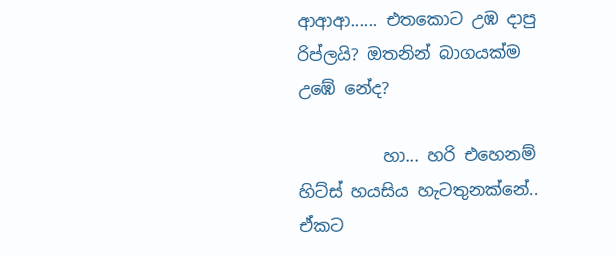ආආආ...... එතකොට උඹ දාපු රිප්ලයි? ඔතනින් බාගයක්ම උඹේ නේද?

          හා... හරි එහෙනම් හිට්ස් හයසිය හැටතුනක්නේ.. ඒකට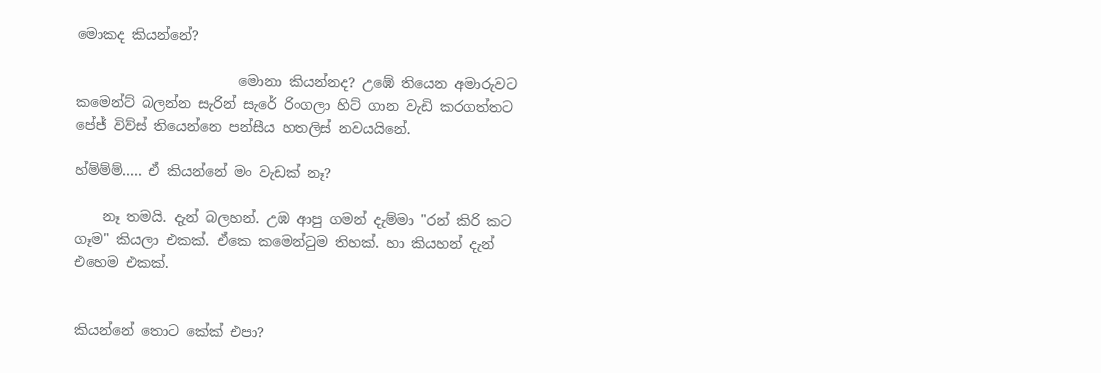මොකද කියන්නේ?

                       මොනා කියන්නද? උඹේ තියෙන අමාරුවට කමෙන්ට් බලන්න සැරින් සැරේ රිංගලා හිට් ගාන වැඩි කරගත්තට පේජ් විව්ස් තියෙන්නෙ පන්සීය හතලිස් නවයයිනේ.

හ්ම්ම්ම්..... ඒ කියන්නේ මං වැඩක් නෑ?

    නෑ තමයි. දැන් බලහන්. උඹ ආපු ගමන් දැම්මා "රන් කිරි කට ගෑම" කියලා එකක්. ඒකෙ කමෙන්ටුම තිහක්. හා කියහන් දැන් එහෙම එකක්.


කියන්නේ තොට කේක් එපා?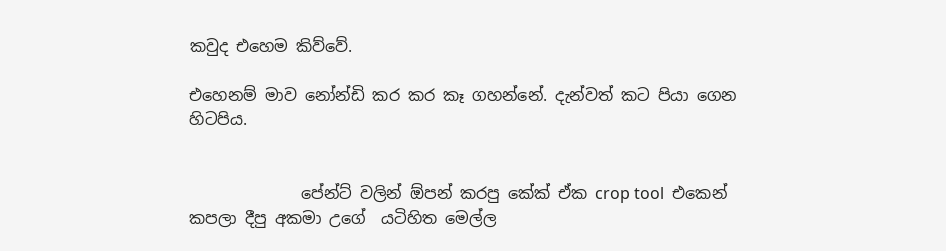කවුද එහෙම කිව්වේ.

එහෙනම් මාව නෝන්ඩි කර කර කෑ ගහන්නේ. දැන්වත් කට පියා ගෙන හිටපිය.


              පේන්ට් වලින් ඕපන් කරපු කේක් ඒක crop tool  එකෙන් කපලා දීපු අකමා උගේ  යටිහිත මෙල්ල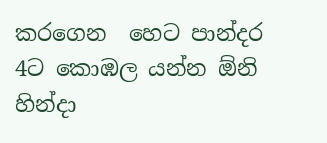කරගෙන  හෙට පාන්දර 4ට කොඹල යන්න ඕනි හින්දා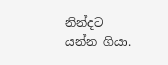නින්දට යන්න ගියා.